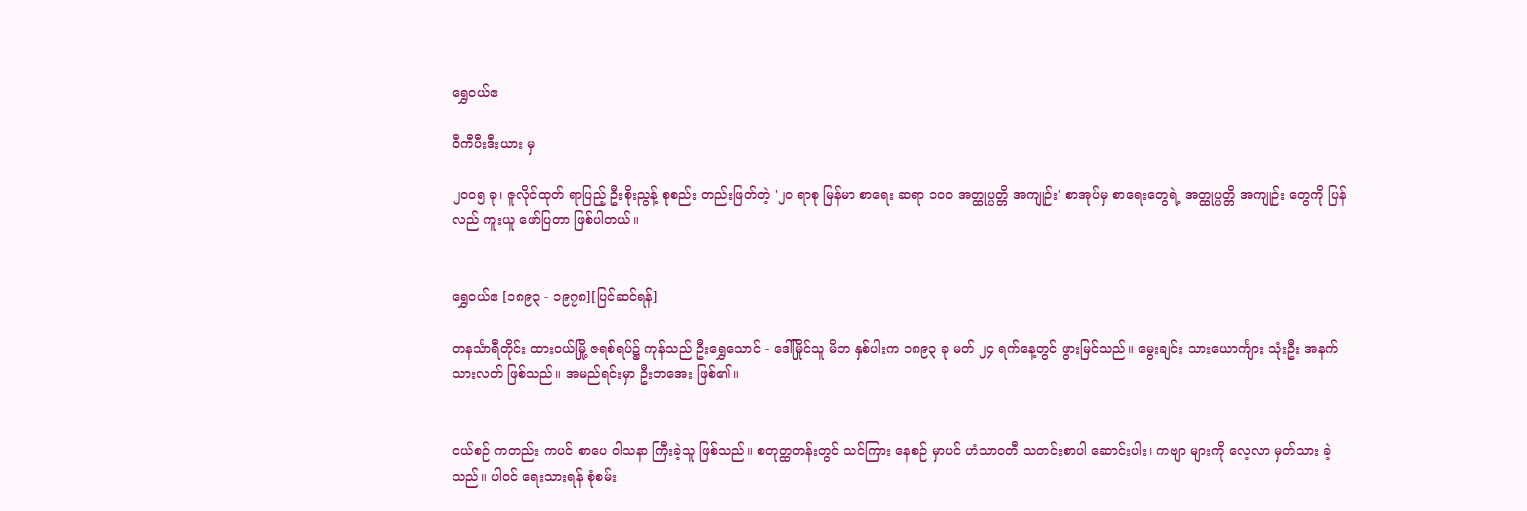ရွှေဝယ်ဧ

ဝီကီပီးဒီးယား မှ

၂ဝဝ၅ ခု၊ ဇူလိုင်ထုတ် ရာပြည့် ဦးစိုးညွန့် စုစည်း တည်းဖြတ်တဲ့ '၂ဝ ရာစု မြန်မာ စာရေး ဆရာ ၁ဝဝ အတ္ထုပ္ပတ္တိ အကျုဉ်း' စာအုပ်မှ စာရေးတွေရဲ့ အတ္ထုပ္ပတ္တိ အကျုဉ်း တွေကို ပြန်လည် ကူးယူ ဖော်ပြတာ ဖြစ်ပါတယ်။


ရွှေဝယ်ဧ [၁၈၉၃ - ၁၉၇၈][ပြင်ဆင်ရန်]

တနင်္သာရီတိုင်း ထားဝယ်မြို့ ဇရစ်ရပ်၌ ကုန်သည် ဦးရွှေသောင် - ဒေါ်မြိုင်သူ မိဘ နှစ်ပါးက ၁၈၉၃ ခု မတ် ၂၄ ရက်နေ့တွင် ဖွားမြင်သည်။ မွေးချင်း သားယောင်္ကျား သုံးဦး အနက် သားလတ် ဖြစ်သည်။ အမည်ရင်းမှာ ဦးဘအေး ဖြစ်၏။


ငယ်စဉ် ကတည်း ကပင် စာပေ ဝါသနာ ကြီးခဲ့သူ ဖြစ်သည်။ စတုတ္ထတန်းတွင် သင်ကြား နေစဉ် မှာပင် ဟံသာဝတီ သတင်းစာပါ ဆောင်းပါး၊ ကဗျာ များကို လေ့လာ မှတ်သား ခဲ့သည်။ ပါဝင် ရေးသားရန် စုံစမ်း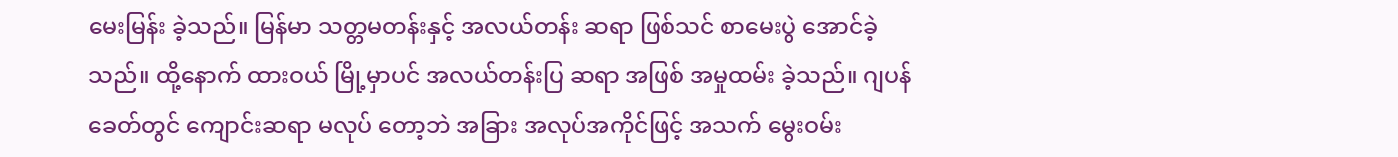မေးမြန်း ခဲ့သည်။ မြန်မာ သတ္တမတန်းနှင့် အလယ်တန်း ဆရာ ဖြစ်သင် စာမေးပွဲ အောင်ခဲ့သည်။ ထို့နောက် ထားဝယ် မြို့မှာပင် အလယ်တန်းပြ ဆရာ အဖြစ် အမှုထမ်း ခဲ့သည်။ ဂျပန် ခေတ်တွင် ကျောင်းဆရာ မလုပ် တော့ဘဲ အခြား အလုပ်အကိုင်ဖြင့် အသက် မွေးဝမ်း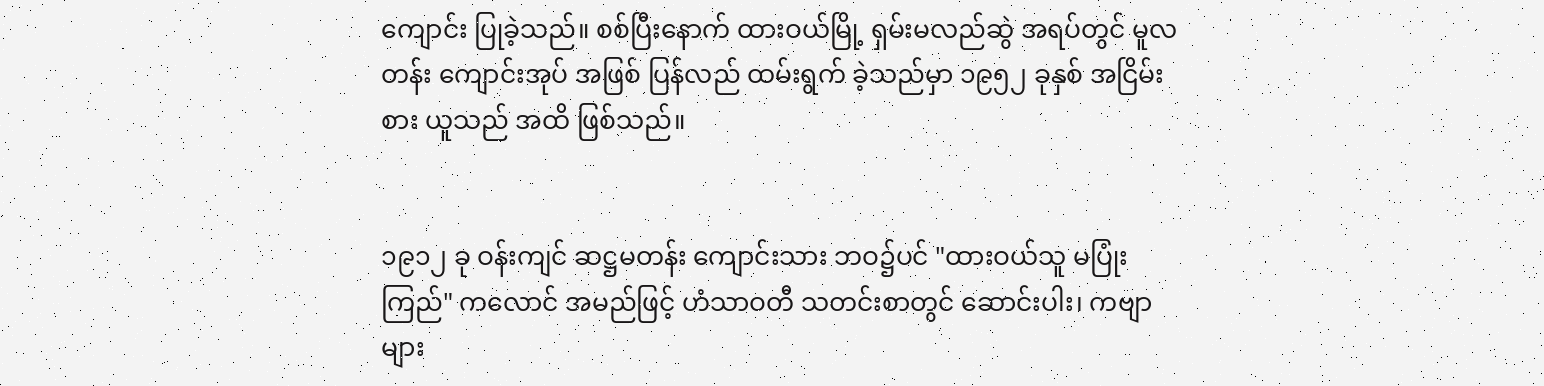ကျောင်း ပြုခဲ့သည်။ စစ်ပြီးနောက် ထားဝယ်မြို့ ရှမ်းမလည်ဆွဲ အရပ်တွင် မူလတန်း ကျောင်းအုပ် အဖြစ် ပြန်လည် ထမ်းရွက် ခဲ့သည်မှာ ၁၉၅၂ ခုနှစ် အငြိမ်းစား ယူသည် အထိ ဖြစ်သည်။


၁၉၁၂ ခု ဝန်းကျင် ဆဋ္ဌမတန်း ကျောင်းသား ဘဝ၌ပင် "ထားဝယ်သူ မပြုံးကြည်" ကလောင် အမည်ဖြင့် ဟံသာဝတီ သတင်းစာတွင် ဆောင်းပါး၊ ကဗျာများ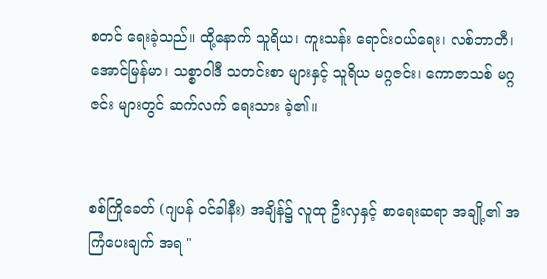စတင် ရေးခဲ့သည်။ ထို့နောက် သူရိယ၊ ကူးသန်း ရောင်းဝယ်ရေး၊ လစ်ဘာတီ၊ အောင်မြန်မာ၊ သစ္စာဝါဒီ သတင်းစာ များနှင့် သူရိယ မဂ္ဂဇင်း၊ ကောဇာသစ် မဂ္ဂဇင်း များတွင် ဆက်လက် ရေးသား ခဲ့၏။


စစ်ကြိုခေတ် (ဂျပန် ဝင်ခါနီး) အချိန်၌ လူထု ဦးလှနှင့် စာရေးဆရာ အချို့၏ အကြံပေးချက် အရ "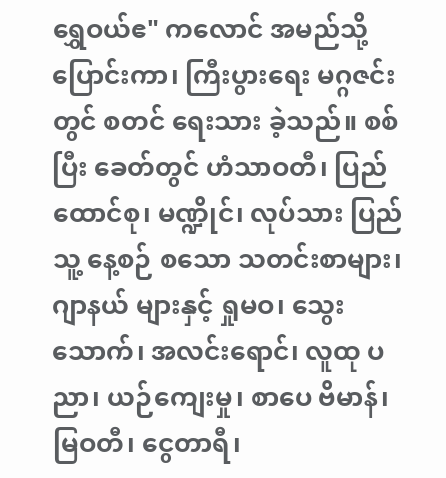ရွှေဝယ်ဧ" ကလောင် အမည်သို့ ပြောင်းကာ၊ ကြီးပွားရေး မဂ္ဂဇင်းတွင် စတင် ရေးသား ခဲ့သည်။ စစ်ပြီး ခေတ်တွင် ဟံသာဝတီ၊ ပြည်ထောင်စု၊ မဏ္ဍိုင်၊ လုပ်သား ပြည်သူ့ နေ့စဉ် စသော သတင်းစာများ၊ ဂျာနယ် များနှင့် ရှုမဝ၊ သွေးသောက်၊ အလင်းရောင်၊ လူထု ပညာ၊ ယဉ်ကျေးမှု၊ စာပေ ဗိမာန်၊ မြဝတီ၊ ငွေတာရီ၊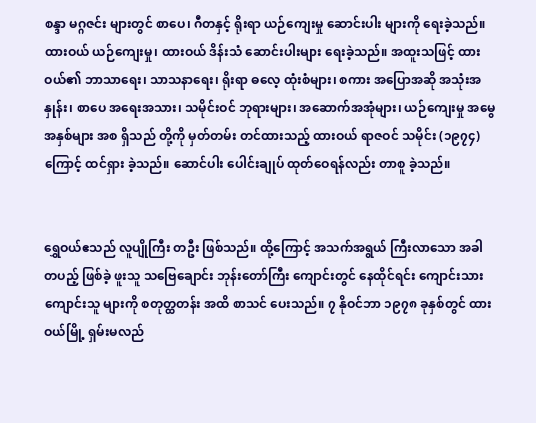စန္ဒာ မဂ္ဂဇင်း များတွင် စာပေ၊ ဂီတနှင့် ရိုးရာ ယဉ်ကျေးမှု ဆောင်းပါး များကို ရေးခဲ့သည်။ ထားဝယ် ယဉ်ကျေးမှု၊ ထားဝယ် ဒိန်းသံ ဆောင်းပါးများ ရေးခဲ့သည်။ အထူးသဖြင့် ထားဝယ်၏ ဘာသာရေး၊ သာသနာရေး၊ ရိုးရာ ဓလေ့ ထုံးစံများ၊ စကား အပြောအဆို အသုံးအနှုန်း၊ စာပေ အရေးအသား၊ သမိုင်းဝင် ဘုရားများ၊ အဆောက်အအုံများ၊ ယဉ်ကျေးမှု အမွေအနှစ်များ အစ ရှိသည် တို့ကို မှတ်တမ်း တင်ထားသည့် ထားဝယ် ရာဇဝင် သမိုင်း (၁၉၇၄) ကြောင့် ထင်ရှား ခဲ့သည်။ ဆောင်ပါး ပေါင်းချုပ် ထုတ်ဝေရန်လည်း တာစူ ခဲ့သည်။


ရွှေဝယ်ဧသည် လူပျိုကြီး တဦး ဖြစ်သည်။ ထို့ကြောင့် အသက်အရွယ် ကြီးလာသော အခါ တပည့် ဖြစ်ခဲ့ ဖူးသူ သဗြေချောင်း ဘုန်းတော်ကြီး ကျောင်းတွင် နေထိုင်ရင်း ကျောင်းသား ကျောင်းသူ များကို စတုတ္ထတန်း အထိ စာသင် ပေးသည်။ ၇ နိုဝင်ဘာ ၁၉၇၈ ခုနှစ်တွင် ထားဝယ်မြို့ ရှမ်းမလည်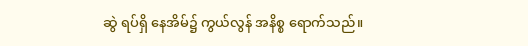ဆွဲ ရပ်ရှိ နေအိမ်၌ ကွယ်လွန် အနိစ္စ ရောက်သည်။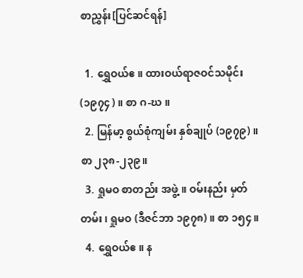စာညွှန်း[ပြင်ဆင်ရန်]

  1. ရွှေဝယ်ဧ။ ထားဝယ်ရာဇဝင်သမိုင်း (၁၉၇၄)။ စာ ဂ-ဃ။
  2. မြန်မာ့ စွယ်စုံကျမ်း နှစ်ချုပ် (၁၉၇၉)။ စာ ၂၃၈-၂၃၉။
  3. ရှုမဝ စာတည်း အဖွဲ့။ ဝမ်းနည်း မှတ်တမ်း၊ ရှုမဝ (ဒီဇင်ဘာ ၁၉၇၈)။ စာ ၁၅၄။
  4. ရွှေဝယ်ဧ။ န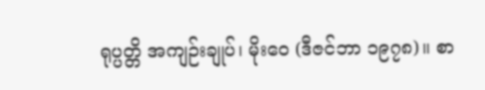ရုပ္ပတ္တိ အကျဉ်းချုပ်၊ မိုးဝေ (ဒီဇင်ဘာ ၁၉၇၈)။ စာ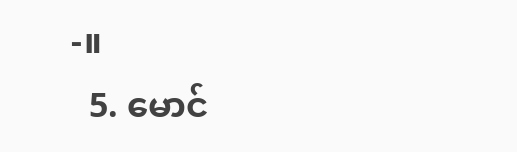-။
  5. မောင်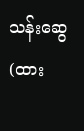သန်းဆွေ (ထား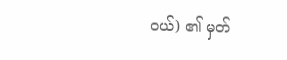ဝယ်) ၏ မှတ်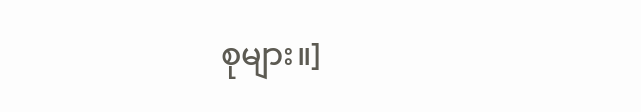စုများ။]